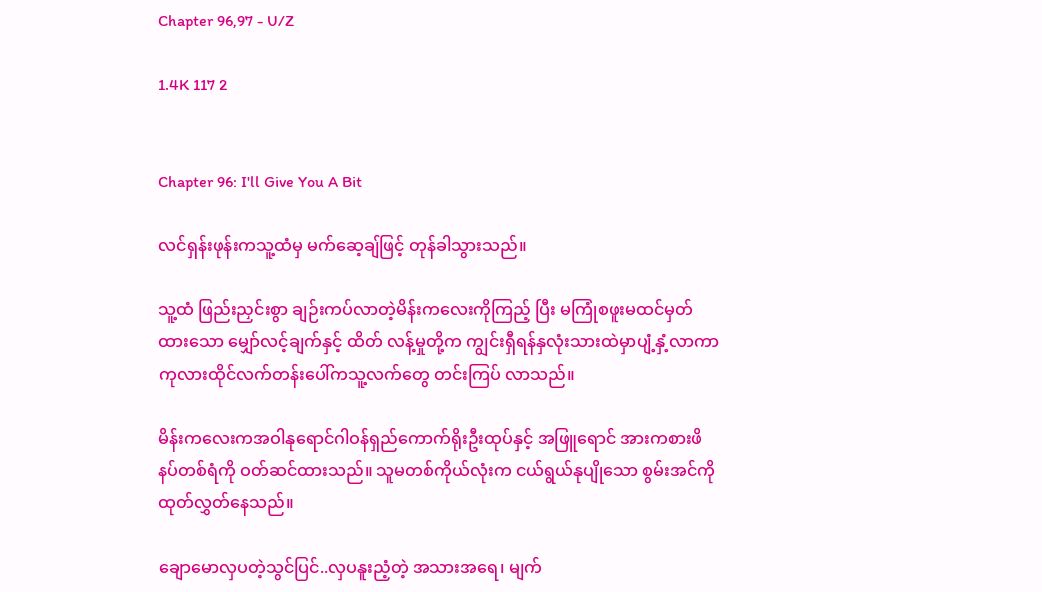Chapter 96,97 - U/Z

1.4K 117 2


Chapter 96: I'll Give You A Bit

လင်ရှန်းဖုန်းကသူ့ထံမှ မက်ဆေ့ချ်ဖြင့် တုန်ခါသွားသည်။

သူ့ထံ ဖြည်းညှင်းစွာ ချဉ်းကပ်လာတဲ့မိန်းကလေးကိုကြည့် ပြီး မကြုံစဖူးမထင်မှတ်ထားသော မျှော်လင့်ချက်နှင့် ထိတ် လန့်မှုတို့က ကျွင်းရှီရန်နှလုံးသားထဲမှာပျံ့နှံ့လာကာ ကုလားထိုင်လက်တန်းပေါ်ကသူ့လက်တွေ တင်းကြပ် လာသည်။

မိန်းကလေးကအဝါနုရောင်ဂါဝန်ရှည်ကောက်ရိုးဦးထုပ်နှင့် အဖြူရောင် အားကစားဖိနပ်တစ်ရံကို ဝတ်ဆင်ထားသည်။ သူမတစ်ကိုယ်လုံးက ငယ်ရွယ်နုပျိုသော စွမ်းအင်ကို ထုတ်လွှတ်နေသည်။

ချောမောလှပတဲ့သွင်ပြင်..လှပနူးညံ့တဲ့ အသားအရေ၊ မျက်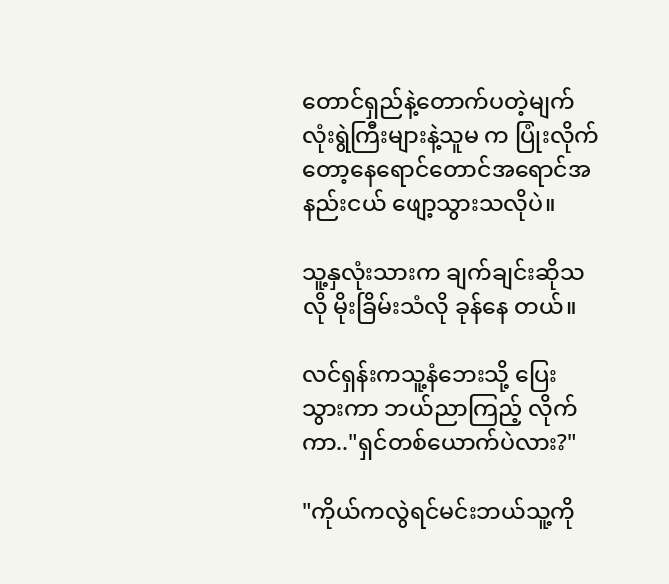တောင်ရှည်နဲ့တောက်ပတဲ့မျက်လုံးရွဲကြီးများနဲ့သူမ က ပြုံးလိုက်တော့နေရောင်တောင်အရောင်အနည်းငယ် ဖျော့သွားသလိုပဲ။

သူ့နှလုံးသားက ချက်ချင်းဆိုသလို မိုးခြိမ်းသံလို ခုန်နေ တယ်။

လင်ရှန်းကသူ့နံဘေးသို့ ပြေးသွားကာ ဘယ်ညာကြည့် လိုက်ကာ.."ရှင်တစ်ယောက်ပဲလား?"

"ကိုယ်ကလွဲရင်မင်းဘယ်သူ့ကို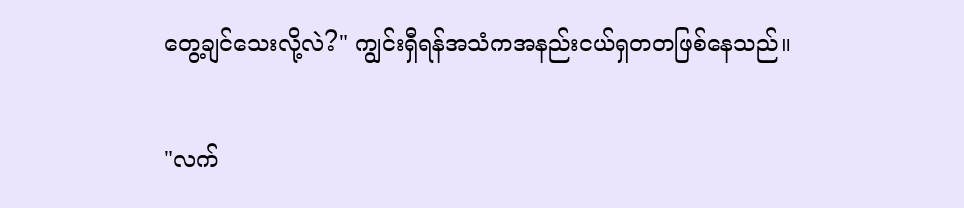တွေ့ချင်သေးလို့လဲ?" ကျွင်းရှီရန်အသံကအနည်းငယ်ရှတတဖြစ်နေသည်။

"လက်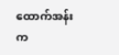ထောက်အန်းက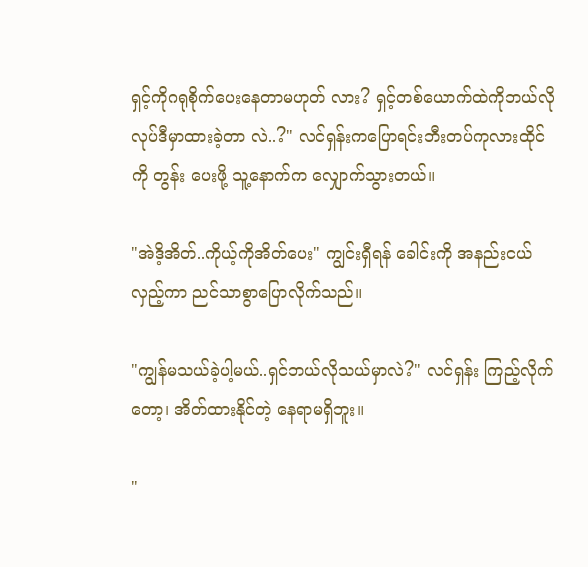ရှင့်ကိုဂရုစိုက်ပေးနေတာမဟုတ် လား? ရှင့်တစ်ယောက်ထဲကိုဘယ်လိုလုပ်ဒီမှာထားခဲ့တာ လဲ..?" လင်ရှန်းကပြောရင်းဘီးတပ်ကုလားထိုင်ကို တွန်း ပေးဖို့ သူ့နောက်က လျှောက်သွားတယ်။

"အဲဒိ့အိတ်..ကိုယ့်ကိုအိတ်ပေး" ကျွင်းရှီရန် ခေါင်းကို အနည်းငယ်လှည့်ကာ ညင်သာစွာပြောလိုက်သည်။

"ကျွန်မသယ်ခဲ့ပါ့မယ်..ရှင်ဘယ်လိုသယ်မှာလဲ?" လင်ရှန်း ကြည့်လိုက်တော့၊ အိတ်ထားနိုင်တဲ့ နေရာမရှိဘူး။

"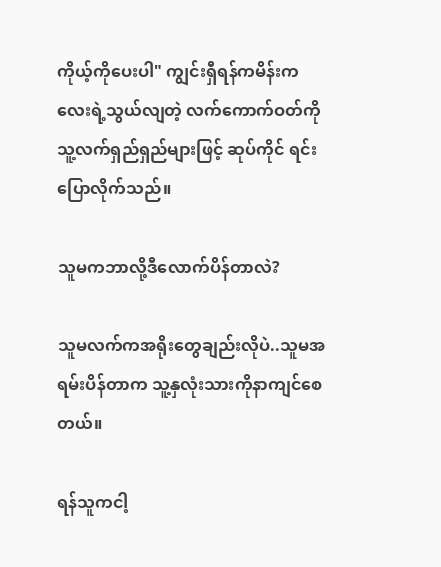ကိုယ့်ကိုပေးပါ" ကျွင်းရှီရန်ကမိန်းကလေးရဲ့သွယ်လျတဲ့ လက်ကောက်ဝတ်ကို သူ့လက်ရှည်ရှည်များဖြင့် ဆုပ်ကိုင် ရင်းပြောလိုက်သည်။

သူမကဘာလို့ဒီလောက်ပိန်တာလဲ?

သူမလက်ကအရိုးတွေချည်းလိုပဲ..သူမအရမ်းပိန်တာက သူ့နှလုံးသားကိုနာကျင်စေတယ်။

ရန်သူကငါ့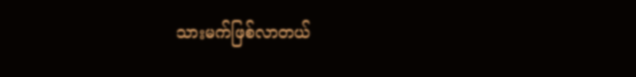သားမက်ဖြစ်လာတယ်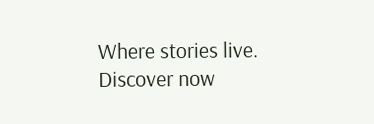Where stories live. Discover now